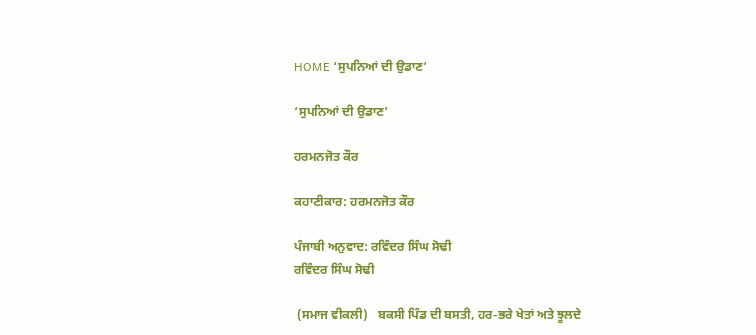HOME ‘ਸੁਪਨਿਆਂ ਦੀ ਉਡਾਣ’

‘ਸੁਪਨਿਆਂ ਦੀ ਉਡਾਣ’

ਹਰਮਨਜੋਤ ਕੌਰ

ਕਹਾਣੀਕਾਰ: ਹਰਮਨਜੋਤ ਕੌਰ

ਪੰਜਾਬੀ ਅਨੁਵਾਦ: ਰਵਿੰਦਰ ਸਿੰਘ ਸੋਢੀ
ਰਵਿੰਦਰ ਸਿੰਘ ਸੋਢੀ

 (ਸਮਾਜ ਵੀਕਲੀ)   ਬਕਸੀ ਪਿੰਡ ਦੀ ਬਸਤੀ, ਹਰ-ਭਰੇ ਖੇਤਾਂ ਅਤੇ ਝੂਲਦੇ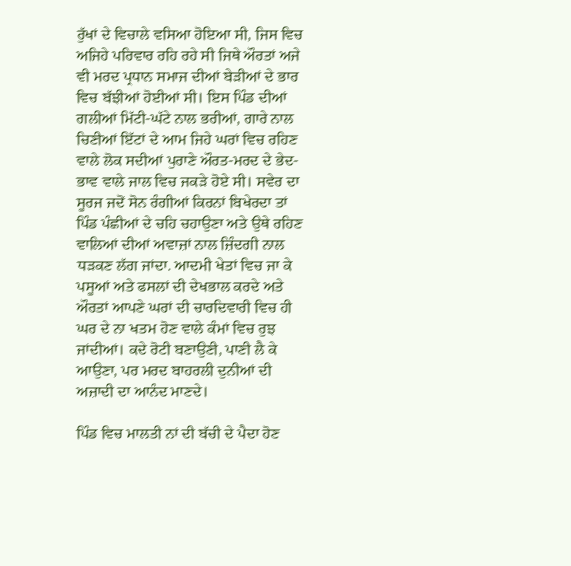ਰੁੱਖਾਂ ਦੇ ਵਿਚਾਲੇ ਵਸਿਆ ਹੋਇਆ ਸੀ, ਜਿਸ ਵਿਚ ਅਜਿਹੇ ਪਰਿਵਾਰ ਰਹਿ ਰਹੇ ਸੀ ਜਿਥੇ ਔਰਤਾਂ ਅਜੇ ਵੀ ਮਰਦ ਪ੍ਰਧਾਨ ਸਮਾਜ ਦੀਆਂ ਬੇੜੀਆਂ ਦੇ ਭਾਰ ਵਿਚ ਬੱਝੀਆਂ ਹੋਈਆਂ ਸੀ। ਇਸ ਪਿੰਡ ਦੀਆਂ ਗਲੀਆਂ ਮਿੱਟੀ-ਘੱਟੇ ਨਾਲ ਭਰੀਆਂ, ਗਾਰੇ ਨਾਲ ਚਿਣੀਆਂ ਇੱਟਾਂ ਦੇ ਆਮ ਜਿਹੇ ਘਰਾਂ ਵਿਚ ਰਹਿਣ ਵਾਲੇ ਲੋਕ ਸਦੀਆਂ ਪੁਰਾਣੇ ਔਰਤ-ਮਰਦ ਦੇ ਭੇਦ-ਭਾਵ ਵਾਲੇ ਜਾਲ ਵਿਚ ਜਕੜੇ ਹੋਏ ਸੀ। ਸਵੇਰ ਦਾ ਸੂਰਜ ਜਦੋਂ ਸੋਨ ਰੰਗੀਆਂ ਕਿਰਨਾਂ ਬਿਖੇਰਦਾ ਤਾਂ ਪਿੰਡ ਪੰਛੀਆਂ ਦੇ ਚਹਿ ਚਹਾਉਣਾ ਅਤੇ ਉਥੇ ਰਹਿਣ ਵਾਲਿਆਂ ਦੀਆਂ ਅਵਾਜ਼ਾਂ ਨਾਲ ਜ਼ਿੰਦਗੀ ਨਾਲ ਧੜਕਣ ਲੱਗ ਜਾਂਦਾ. ਆਦਮੀ ਖੇਤਾਂ ਵਿਚ ਜਾ ਕੇ ਪਸੂਆਂ ਅਤੇ ਫਸਲਾਂ ਦੀ ਦੇਖਭਾਲ ਕਰਦੇ ਅਤੇ ਔਰਤਾਂ ਆਪਣੇ ਘਰਾਂ ਦੀ ਚਾਰਦਿਵਾਰੀ ਵਿਚ ਹੀ ਘਰ ਦੇ ਨਾ ਖਤਮ ਹੋਣ ਵਾਲੇ ਕੰਮਾਂ ਵਿਚ ਰੁਝ ਜਾਂਦੀਆਂ। ਕਦੇ ਰੋਟੀ ਬਣਾਉਣੀ, ਪਾਣੀ ਲੈ ਕੇ ਆਉਣਾ, ਪਰ ਮਰਦ ਬਾਹਰਲੀ ਦੁਨੀਆਂ ਦੀ ਅਜ਼ਾਦੀ ਦਾ ਆਨੰਦ ਮਾਣਦੇ।

ਪਿੰਡ ਵਿਚ ਮਾਲਤੀ ਨਾਂ ਦੀ ਬੱਚੀ ਦੇ ਪੈਦਾ ਹੋਣ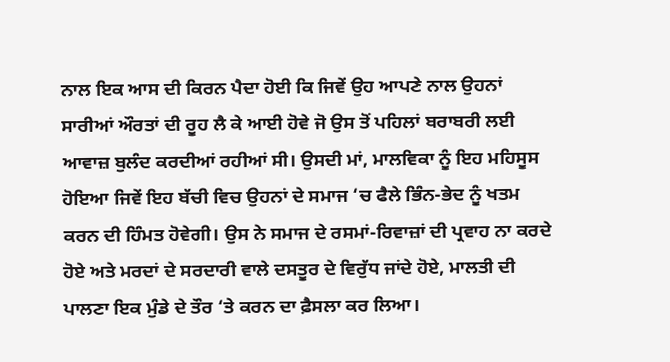ਨਾਲ ਇਕ ਆਸ ਦੀ ਕਿਰਨ ਪੈਦਾ ਹੋਈ ਕਿ ਜਿਵੇਂ ਉਹ ਆਪਣੇ ਨਾਲ ਉਹਨਾਂ ਸਾਰੀਆਂ ਔਰਤਾਂ ਦੀ ਰੂਹ ਲੈ ਕੇ ਆਈ ਹੋਵੇ ਜੋ ਉਸ ਤੋਂ ਪਹਿਲਾਂ ਬਰਾਬਰੀ ਲਈ ਆਵਾਜ਼ ਬੁਲੰਦ ਕਰਦੀਆਂ ਰਹੀਆਂ ਸੀ। ਉਸਦੀ ਮਾਂ, ਮਾਲਵਿਕਾ ਨੂੰ ਇਹ ਮਹਿਸੂਸ ਹੋਇਆ ਜਿਵੇਂ ਇਹ ਬੱਚੀ ਵਿਚ ਉਹਨਾਂ ਦੇ ਸਮਾਜ ‘ਚ ਫੈਲੇ ਭਿੰਨ-ਭੇਦ ਨੂੰ ਖਤਮ ਕਰਨ ਦੀ ਹਿੰਮਤ ਹੋਵੇਗੀ। ਉਸ ਨੇ ਸਮਾਜ ਦੇ ਰਸਮਾਂ-ਰਿਵਾਜ਼ਾਂ ਦੀ ਪ੍ਰਵਾਹ ਨਾ ਕਰਦੇ ਹੋਏ ਅਤੇ ਮਰਦਾਂ ਦੇ ਸਰਦਾਰੀ ਵਾਲੇ ਦਸਤੂਰ ਦੇ ਵਿਰੁੱਧ ਜਾਂਦੇ ਹੋਏ, ਮਾਲਤੀ ਦੀ ਪਾਲਣਾ ਇਕ ਮੁੰਡੇ ਦੇ ਤੌਰ ‘ਤੇ ਕਰਨ ਦਾ ਫ਼ੈਸਲਾ ਕਰ ਲਿਆ।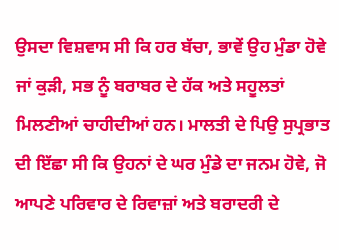ਉਸਦਾ ਵਿਸ਼ਵਾਸ ਸੀ ਕਿ ਹਰ ਬੱਚਾ, ਭਾਵੇਂ ਉਹ ਮੁੰਡਾ ਹੋਵੇ ਜਾਂ ਕੁੜੀ, ਸਭ ਨੂੰ ਬਰਾਬਰ ਦੇ ਹੱਕ ਅਤੇ ਸਹੂਲਤਾਂ ਮਿਲਣੀਆਂ ਚਾਹੀਦੀਆਂ ਹਨ। ਮਾਲਤੀ ਦੇ ਪਿਉ ਸੁਪ੍ਰਭਾਤ ਦੀ ਇੱਛਾ ਸੀ ਕਿ ਉਹਨਾਂ ਦੇ ਘਰ ਮੁੰਡੇ ਦਾ ਜਨਮ ਹੋਵੇ, ਜੋ ਆਪਣੇ ਪਰਿਵਾਰ ਦੇ ਰਿਵਾਜ਼ਾਂ ਅਤੇ ਬਰਾਦਰੀ ਦੇ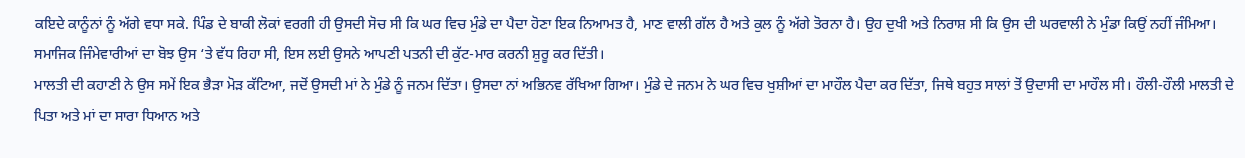ਕਇਦੇ ਕਾਨੂੰਨਾਂ ਨੂੰ ਅੱਗੇ ਵਧਾ ਸਕੇ. ਪਿੰਡ ਦੇ ਬਾਕੀ ਲੋਕਾਂ ਵਰਗੀ ਹੀ ਉਸਦੀ ਸੋਚ ਸੀ ਕਿ ਘਰ ਵਿਚ ਮੁੰਡੇ ਦਾ ਪੈਦਾ ਹੋਣਾ ਇਕ ਨਿਆਮਤ ਹੈ, ਮਾਣ ਵਾਲੀ ਗੱਲ ਹੈ ਅਤੇ ਕੁਲ ਨੂੰ ਅੱਗੇ ਤੋਰਨਾ ਹੈ। ਉਹ ਦੁਖੀ ਅਤੇ ਨਿਰਾਸ਼ ਸੀ ਕਿ ਉਸ ਦੀ ਘਰਵਾਲੀ ਨੇ ਮੁੰਡਾ ਕਿਉਂ ਨਹੀਂ ਜੰਮਿਆ। ਸਮਾਜਿਕ ਜਿੰਮੇਵਾਰੀਆਂ ਦਾ ਬੋਝ ਉਸ ‘ਤੇ ਵੱਧ ਰਿਹਾ ਸੀ, ਇਸ ਲਈ ਉਸਨੇ ਆਪਣੀ ਪਤਨੀ ਦੀ ਕੁੱਟ-ਮਾਰ ਕਰਨੀ ਸ਼ੁਰੂ ਕਰ ਦਿੱਤੀ।
ਮਾਲਤੀ ਦੀ ਕਹਾਣੀ ਨੇ ਉਸ ਸਮੇਂ ਇਕ ਭੈੜਾ ਮੋੜ ਕੱਟਿਆ, ਜਦੋਂ ਉਸਦੀ ਮਾਂ ਨੇ ਮੁੰਡੇ ਨੂੰ ਜਨਮ ਦਿੱਤਾ। ਉਸਦਾ ਨਾਂ ਅਭਿਨਵ ਰੱਖਿਆ ਗਿਆ। ਮੁੰਡੇ ਦੇ ਜਨਮ ਨੇ ਘਰ ਵਿਚ ਖੁਸ਼ੀਆਂ ਦਾ ਮਾਹੌਲ ਪੈਦਾ ਕਰ ਦਿੱਤਾ, ਜਿਥੇ ਬਹੁਤ ਸਾਲਾਂ ਤੋਂ ਉਦਾਸੀ ਦਾ ਮਾਹੌਲ ਸੀ। ਹੌਲੀ-ਹੌਲੀ ਮਾਲਤੀ ਦੇ ਪਿਤਾ ਅਤੇ ਮਾਂ ਦਾ ਸਾਰਾ ਧਿਆਨ ਅਤੇ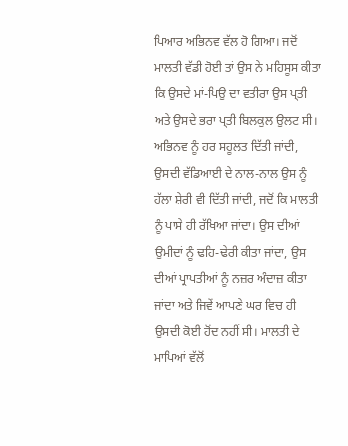ਪਿਆਰ ਅਭਿਨਵ ਵੱਲ ਹੋ ਗਿਆ। ਜਦੋਂ ਮਾਲਤੀ ਵੱਡੀ ਹੋਈ ਤਾਂ ਉਸ ਨੇ ਮਹਿਸੂਸ ਕੀਤਾ ਕਿ ਉਸਦੇ ਮਾਂ-ਪਿਉ ਦਾ ਵਤੀਰਾ ਉਸ ਪ੍ਤੀ ਅਤੇ ਉਸਦੇ ਭਰਾ ਪ੍ਤੀ ਬਿਲਕੁਲ ਉਲਟ ਸੀ। ਅਭਿਨਵ ਨੂੰ ਹਰ ਸਹੂਲਤ ਦਿੱਤੀ ਜਾਂਦੀ, ਉਸਦੀ ਵੱਡਿਆਈ ਦੇ ਨਾਲ-ਨਾਲ ਉਸ ਨੂੰ ਹੱਲਾ ਸ਼ੇਰੀ ਵੀ ਦਿੱਤੀ ਜਾਂਦੀ, ਜਦੋਂ ਕਿ ਮਾਲਤੀ ਨੂੰ ਪਾਸੇ ਹੀ ਰੱਖਿਆ ਜਾਂਦਾ। ਉਸ ਦੀਆਂ ਉਮੀਦਾਂ ਨੂੰ ਢਹਿ-ਢੇਰੀ ਕੀਤਾ ਜਾਂਦਾ, ਉਸ ਦੀਆਂ ਪ੍ਰਾਪਤੀਆਂ ਨੂੰ ਨਜ਼ਰ ਅੰਦਾਜ਼ ਕੀਤਾ ਜਾਂਦਾ ਅਤੇ ਜਿਵੇਂ ਆਪਣੇ ਘਰ ਵਿਚ ਹੀ ਉਸਦੀ ਕੋਈ ਹੋਂਦ ਨਹੀਂ ਸੀ। ਮਾਲਤੀ ਦੇ ਮਾਪਿਆਂ ਵੱਲੋਂ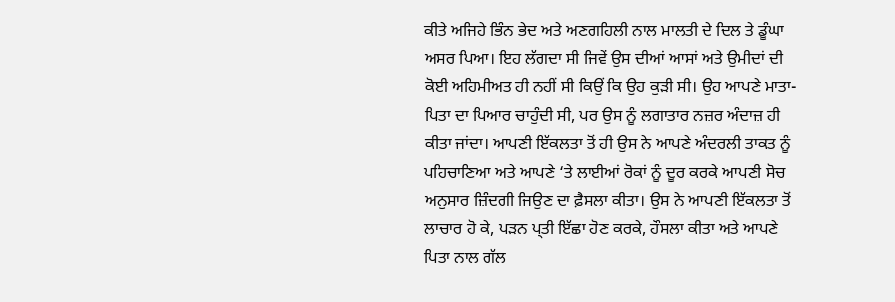ਕੀਤੇ ਅਜਿਹੇ ਭਿੰਨ ਭੇਦ ਅਤੇ ਅਣਗਹਿਲੀ ਨਾਲ ਮਾਲਤੀ ਦੇ ਦਿਲ ਤੇ ਡੂੰਘਾ ਅਸਰ ਪਿਆ। ਇਹ ਲੱਗਦਾ ਸੀ ਜਿਵੇਂ ਉਸ ਦੀਆਂ ਆਸਾਂ ਅਤੇ ਉਮੀਦਾਂ ਦੀ ਕੋਈ ਅਹਿਮੀਅਤ ਹੀ ਨਹੀਂ ਸੀ ਕਿਉਂ ਕਿ ਉਹ ਕੁੜੀ ਸੀ। ਉਹ ਆਪਣੇ ਮਾਤਾ-ਪਿਤਾ ਦਾ ਪਿਆਰ ਚਾਹੁੰਦੀ ਸੀ, ਪਰ ਉਸ ਨੂੰ ਲਗਾਤਾਰ ਨਜ਼ਰ ਅੰਦਾਜ਼ ਹੀ ਕੀਤਾ ਜਾਂਦਾ। ਆਪਣੀ ਇੱਕਲਤਾ ਤੋਂ ਹੀ ਉਸ ਨੇ ਆਪਣੇ ਅੰਦਰਲੀ ਤਾਕਤ ਨੂੰ ਪਹਿਚਾਣਿਆ ਅਤੇ ਆਪਣੇ ‘ਤੇ ਲਾਈਆਂ ਰੋਕਾਂ ਨੂੰ ਦੂਰ ਕਰਕੇ ਆਪਣੀ ਸੋਚ ਅਨੁਸਾਰ ਜ਼ਿੰਦਗੀ ਜਿਉਣ ਦਾ ਫ਼ੈਸਲਾ ਕੀਤਾ। ਉਸ ਨੇ ਆਪਣੀ ਇੱਕਲਤਾ ਤੋਂ ਲਾਚਾਰ ਹੋ ਕੇ, ਪੜਨ ਪ੍ਤੀ ਇੱਛਾ ਹੋਣ ਕਰਕੇ, ਹੌਸਲਾ ਕੀਤਾ ਅਤੇ ਆਪਣੇ ਪਿਤਾ ਨਾਲ ਗੱਲ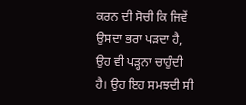ਕਰਨ ਦੀ ਸੋਚੀ ਕਿ ਜਿਵੇਂ ਉਸਦਾ ਭਰਾ ਪੜਦਾ ਹੈ, ਉਹ ਵੀ ਪੜ੍ਹਨਾ ਚਾਹੁੰਦੀ ਹੈ। ਉਹ ਇਹ ਸਮਝਦੀ ਸੀ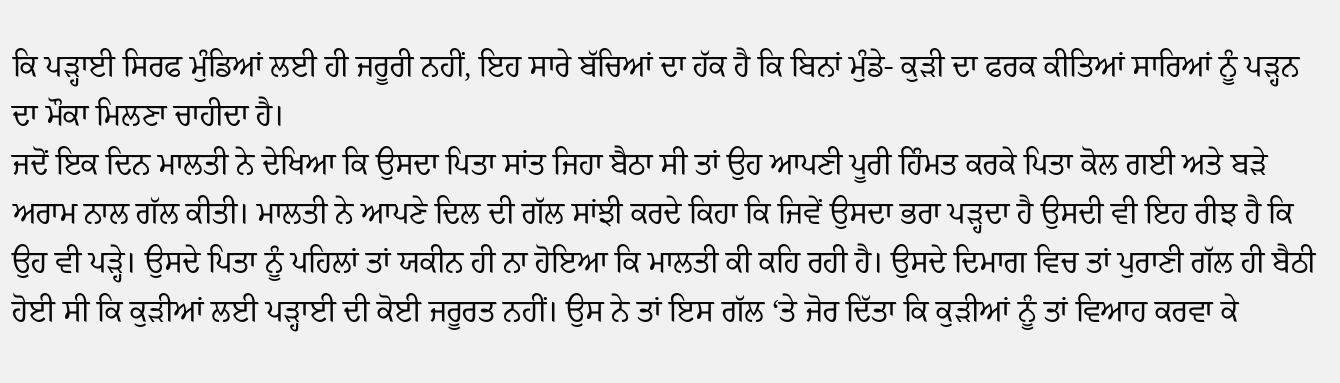ਕਿ ਪੜ੍ਹਾਈ ਸਿਰਫ ਮੁੰਡਿਆਂ ਲਈ ਹੀ ਜਰੂਰੀ ਨਹੀਂ, ਇਹ ਸਾਰੇ ਬੱਚਿਆਂ ਦਾ ਹੱਕ ਹੈ ਕਿ ਬਿਨਾਂ ਮੁੰਡੇ- ਕੁੜੀ ਦਾ ਫਰਕ ਕੀਤਿਆਂ ਸਾਰਿਆਂ ਨੂੰ ਪੜ੍ਹਨ ਦਾ ਮੌਕਾ ਮਿਲਣਾ ਚਾਹੀਦਾ ਹੈ।
ਜਦੋਂ ਇਕ ਦਿਨ ਮਾਲਤੀ ਨੇ ਦੇਖਿਆ ਕਿ ਉਸਦਾ ਪਿਤਾ ਸਾਂਤ ਜਿਹਾ ਬੈਠਾ ਸੀ ਤਾਂ ਉਹ ਆਪਣੀ ਪੂਰੀ ਹਿੰਮਤ ਕਰਕੇ ਪਿਤਾ ਕੋਲ ਗਈ ਅਤੇ ਬੜੇ ਅਰਾਮ ਨਾਲ ਗੱਲ ਕੀਤੀ। ਮਾਲਤੀ ਨੇ ਆਪਣੇ ਦਿਲ ਦੀ ਗੱਲ ਸਾਂਝੀ ਕਰਦੇ ਕਿਹਾ ਕਿ ਜਿਵੇਂ ਉਸਦਾ ਭਰਾ ਪੜ੍ਹਦਾ ਹੈ ਉਸਦੀ ਵੀ ਇਹ ਰੀਝ ਹੈ ਕਿ ਉਹ ਵੀ ਪੜ੍ਹੇ। ਉਸਦੇ ਪਿਤਾ ਨੂੰ ਪਹਿਲਾਂ ਤਾਂ ਯਕੀਨ ਹੀ ਨਾ ਹੋਇਆ ਕਿ ਮਾਲਤੀ ਕੀ ਕਹਿ ਰਹੀ ਹੈ। ਉਸਦੇ ਦਿਮਾਗ ਵਿਚ ਤਾਂ ਪੁਰਾਣੀ ਗੱਲ ਹੀ ਬੈਠੀ ਹੋਈ ਸੀ ਕਿ ਕੁੜੀਆਂ ਲਈ ਪੜ੍ਹਾਈ ਦੀ ਕੋਈ ਜਰੂਰਤ ਨਹੀਂ। ਉਸ ਨੇ ਤਾਂ ਇਸ ਗੱਲ ‘ਤੇ ਜੋਰ ਦਿੱਤਾ ਕਿ ਕੁੜੀਆਂ ਨੂੰ ਤਾਂ ਵਿਆਹ ਕਰਵਾ ਕੇ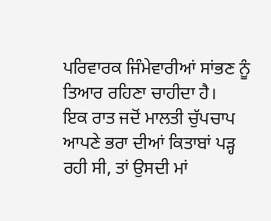ਪਰਿਵਾਰਕ ਜਿੰਮੇਵਾਰੀਆਂ ਸਾਂਭਣ ਨੂੰ ਤਿਆਰ ਰਹਿਣਾ ਚਾਹੀਦਾ ਹੈ।
ਇਕ ਰਾਤ ਜਦੋਂ ਮਾਲਤੀ ਚੁੱਪਚਾਪ ਆਪਣੇ ਭਰਾ ਦੀਆਂ ਕਿਤਾਬਾਂ ਪੜ੍ਹ ਰਹੀ ਸੀ, ਤਾਂ ਉਸਦੀ ਮਾਂ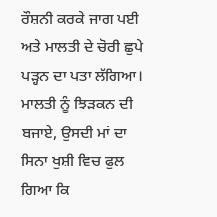ਰੌਸ਼ਨੀ ਕਰਕੇ ਜਾਗ ਪਈ ਅਤੇ ਮਾਲਤੀ ਦੇ ਚੋਰੀ ਛੁਪੇ ਪੜ੍ਹਨ ਦਾ ਪਤਾ ਲੱਗਿਆ। ਮਾਲਤੀ ਨੂੰ ਝਿੜਕਨ ਦੀ ਬਜਾਏ, ਉਸਦੀ ਮਾਂ ਦਾ ਸਿਨਾ ਖੁਸ਼ੀ ਵਿਚ ਫੁਲ ਗਿਆ ਕਿ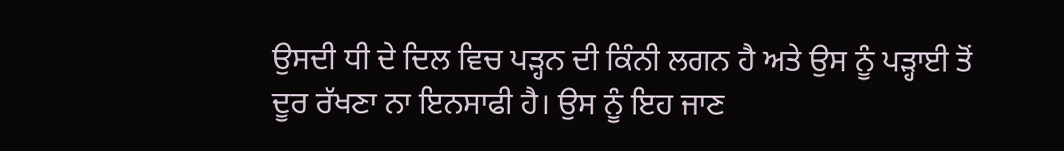ਉਸਦੀ ਧੀ ਦੇ ਦਿਲ ਵਿਚ ਪੜ੍ਹਨ ਦੀ ਕਿੰਨੀ ਲਗਨ ਹੈ ਅਤੇ ਉਸ ਨੂੰ ਪੜ੍ਹਾਈ ਤੋਂ ਦੂਰ ਰੱਖਣਾ ਨਾ ਇਨਸਾਫੀ ਹੈ। ਉਸ ਨੂੰ ਇਹ ਜਾਣ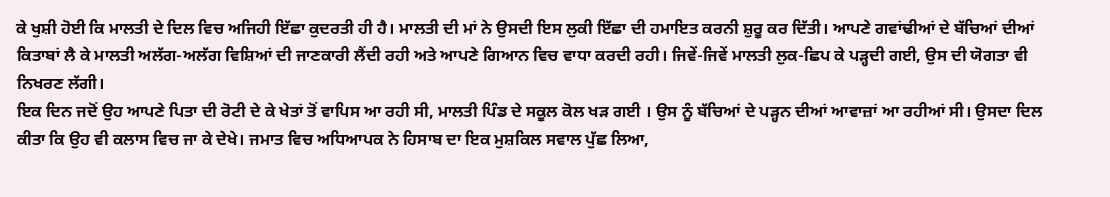ਕੇ ਖੁਸ਼ੀ ਹੋਈ ਕਿ ਮਾਲਤੀ ਦੇ ਦਿਲ ਵਿਚ ਅਜਿਹੀ ਇੱਛਾ ਕੁਦਰਤੀ ਹੀ ਹੈ। ਮਾਲਤੀ ਦੀ ਮਾਂ ਨੇ ਉਸਦੀ ਇਸ ਲੁਕੀ ਇੱਛਾ ਦੀ ਹਮਾਇਤ ਕਰਨੀ ਸ਼ੁਰੂ ਕਰ ਦਿੱਤੀ। ਆਪਣੇ ਗਵਾਂਢੀਆਂ ਦੇ ਬੱਚਿਆਂ ਦੀਆਂ ਕਿਤਾਬਾਂ ਲੈ ਕੇ ਮਾਲਤੀ ਅਲੱਗ-ਅਲੱਗ ਵਿਸ਼ਿਆਂ ਦੀ ਜਾਣਕਾਰੀ ਲੈਂਦੀ ਰਹੀ ਅਤੇ ਆਪਣੇ ਗਿਆਨ ਵਿਚ ਵਾਧਾ ਕਰਦੀ ਰਹੀ। ਜਿਵੇਂ-ਜਿਵੇਂ ਮਾਲਤੀ ਲੁਕ-ਛਿਪ ਕੇ ਪੜ੍ਹਦੀ ਗਈ, ਉਸ ਦੀ ਯੋਗਤਾ ਵੀ ਨਿਖਰਣ ਲੱਗੀ।
ਇਕ ਦਿਨ ਜਦੋਂ ਉਹ ਆਪਣੇ ਪਿਤਾ ਦੀ ਰੋਟੀ ਦੇ ਕੇ ਖੇਤਾਂ ਤੋਂ ਵਾਪਿਸ ਆ ਰਹੀ ਸੀ, ਮਾਲਤੀ ਪਿੰਡ ਦੇ ਸਕੂਲ ਕੋਲ ਖੜ ਗਈ । ਉਸ ਨੂੰ ਬੱਚਿਆਂ ਦੇ ਪੜ੍ਹਨ ਦੀਆਂ ਆਵਾਜ਼ਾਂ ਆ ਰਹੀਆਂ ਸੀ। ਉਸਦਾ ਦਿਲ ਕੀਤਾ ਕਿ ਉਹ ਵੀ ਕਲਾਸ ਵਿਚ ਜਾ ਕੇ ਦੇਖੇ। ਜਮਾਤ ਵਿਚ ਅਧਿਆਪਕ ਨੇ ਹਿਸਾਬ ਦਾ ਇਕ ਮੁਸ਼ਕਿਲ ਸਵਾਲ ਪੁੱਛ ਲਿਆ,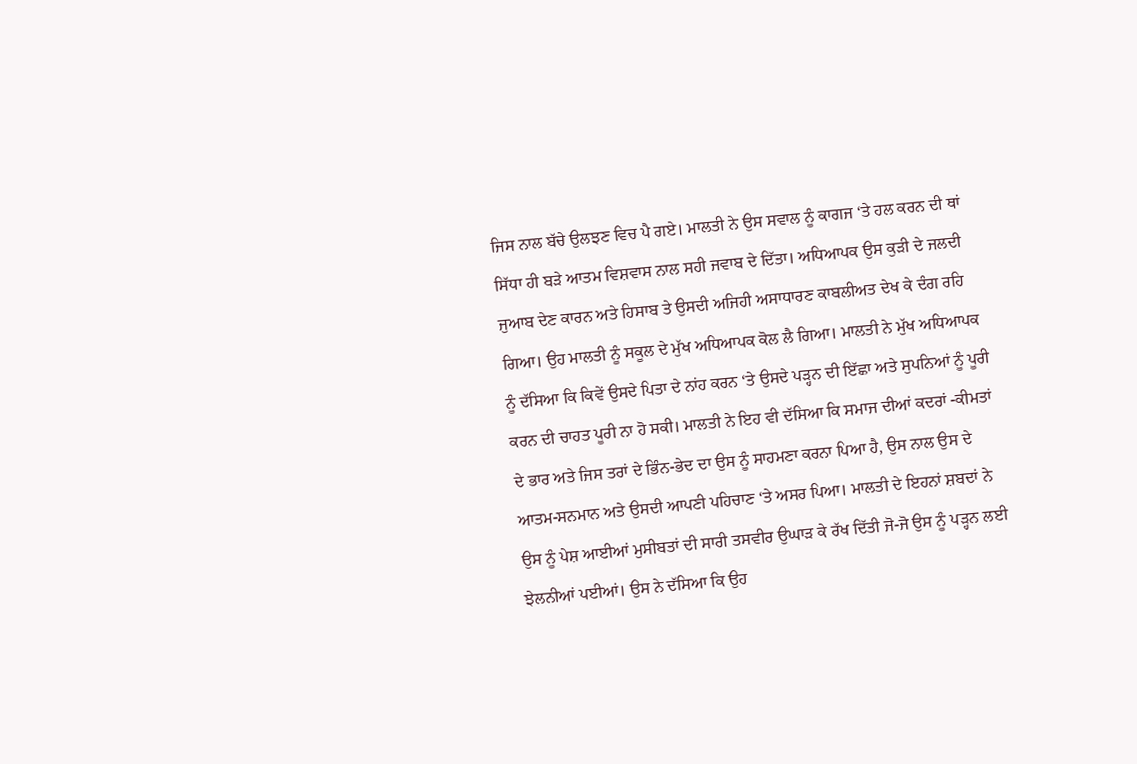ਜਿਸ ਨਾਲ ਬੱਚੇ ਉਲਝਣ ਵਿਚ ਪੈ ਗਏ। ਮਾਲਤੀ ਨੇ ਉਸ ਸਵਾਲ ਨੂੰ ਕਾਗਜ ‘ਤੇ ਹਲ ਕਰਨ ਦੀ ਥਾਂ ਸਿੱਧਾ ਹੀ ਬੜੇ ਆਤਮ ਵਿਸ਼ਵਾਸ ਨਾਲ ਸਹੀ ਜਵਾਬ ਦੇ ਦਿੱਤਾ। ਅਧਿਆਪਕ ਉਸ ਕੁੜੀ ਦੇ ਜਲਦੀ ਜੁਆਬ ਦੇਣ ਕਾਰਨ ਅਤੇ ਹਿਸਾਬ ਤੇ ਉਸਦੀ ਅਜਿਹੀ ਅਸਾਧਾਰਣ ਕਾਬਲੀਅਤ ਦੇਖ ਕੇ ਦੰਗ ਰਹਿ ਗਿਆ। ਉਹ ਮਾਲਤੀ ਨੂੰ ਸਕੂਲ ਦੇ ਮੁੱਖ ਅਧਿਆਪਕ ਕੋਲ ਲੈ ਗਿਆ। ਮਾਲਤੀ ਨੇ ਮੁੱਖ ਅਧਿਆਪਕ ਨੂੰ ਦੱਸਿਆ ਕਿ ਕਿਵੇਂ ਉਸਦੇ ਪਿਤਾ ਦੇ ਨਾਂਹ ਕਰਨ ‘ਤੇ ਉਸਦੇ ਪੜ੍ਹਨ ਦੀ ਇੱਛਾ ਅਤੇ ਸੁਪਨਿਆਂ ਨੂੰ ਪੂਰੀ ਕਰਨ ਦੀ ਚਾਹਤ ਪੂਰੀ ਨਾ ਹੋ ਸਕੀ। ਮਾਲਤੀ ਨੇ ਇਹ ਵੀ ਦੱਸਿਆ ਕਿ ਸਮਾਜ ਦੀਆਂ ਕਦਰਾਂ -ਕੀਮਤਾਂ ਦੇ ਭਾਰ ਅਤੇ ਜਿਸ ਤਰਾਂ ਦੇ ਭਿੰਨ-ਭੇਦ ਦਾ ਉਸ ਨੂੰ ਸਾਹਮਣਾ ਕਰਨਾ ਪਿਆ ਹੈ, ਉਸ ਨਾਲ ਉਸ ਦੇ ਆਤਮ-ਸਨਮਾਨ ਅਤੇ ਉਸਦੀ ਆਪਣੀ ਪਹਿਚਾਣ ‘ਤੇ ਅਸਰ ਪਿਆ। ਮਾਲਤੀ ਦੇ ਇਹਨਾਂ ਸ਼ਬਦਾਂ ਨੇ ਉਸ ਨੂੰ ਪੇਸ਼ ਆਈਆਂ ਮੁਸੀਬਤਾਂ ਦੀ ਸਾਰੀ ਤਸਵੀਰ ਉਘਾੜ ਕੇ ਰੱਖ ਦਿੱਤੀ ਜੋ-ਜੋ ਉਸ ਨੂੰ ਪੜ੍ਹਨ ਲਈ ਝੇਲਨੀਆਂ ਪਈਆਂ। ਉਸ ਨੇ ਦੱਸਿਆ ਕਿ ਉਹ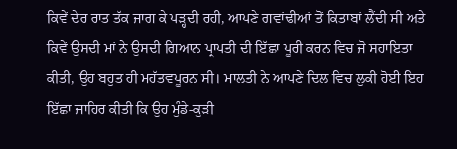ਕਿਵੇਂ ਦੇਰ ਰਾਤ ਤੱਕ ਜਾਗ ਕੇ ਪੜ੍ਹਦੀ ਰਹੀ, ਆਪਣੇ ਗਵਾਂਢੀਆਂ ਤੋਂ ਕਿਤਾਬਾਂ ਲੈਂਦੀ ਸੀ ਅਤੇ ਕਿਵੇਂ ਉਸਦੀ ਮਾਂ ਨੇ ਉਸਦੀ ਗਿਆਨ ਪ੍ਰਾਪਤੀ ਦੀ ਇੱਛਾ ਪੂਰੀ ਕਰਨ ਵਿਚ ਜੋ ਸਹਾਇਤਾ ਕੀਤੀ, ਉਹ ਬਹੁਤ ਹੀ ਮਹੱਤਵਪੂਰਨ ਸੀ। ਮਾਲਤੀ ਨੇ ਆਪਣੇ ਦਿਲ ਵਿਚ ਲੁਕੀ ਹੋਈ ਇਹ ਇੱਛਾ ਜਾਹਿਰ ਕੀਤੀ ਕਿ ਉਹ ਮੁੰਡੇ-ਕੁੜੀ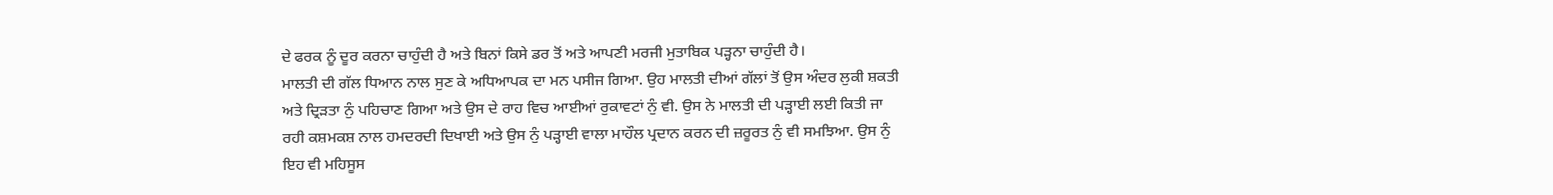ਦੇ ਫਰਕ ਨੂੰ ਦੂਰ ਕਰਨਾ ਚਾਹੁੰਦੀ ਹੈ ਅਤੇ ਬਿਨਾਂ ਕਿਸੇ ਡਰ ਤੋਂ ਅਤੇ ਆਪਣੀ ਮਰਜੀ ਮੁਤਾਬਿਕ ਪੜ੍ਹਨਾ ਚਾਹੁੰਦੀ ਹੈ।
ਮਾਲਤੀ ਦੀ ਗੱਲ ਧਿਆਨ ਨਾਲ ਸੁਣ ਕੇ ਅਧਿਆਪਕ ਦਾ ਮਨ ਪਸੀਜ ਗਿਆ. ਉਹ ਮਾਲਤੀ ਦੀਆਂ ਗੱਲਾਂ ਤੋਂ ਉਸ ਅੰਦਰ ਲੁਕੀ ਸ਼ਕਤੀ ਅਤੇ ਦ੍ਰਿੜਤਾ ਨੁੰ ਪਹਿਚਾਣ ਗਿਆ ਅਤੇ ਉਸ ਦੇ ਰਾਹ ਵਿਚ ਆਈਆਂ ਰੁਕਾਵਟਾਂ ਨੁੰ ਵੀ. ਉਸ ਨੇ ਮਾਲਤੀ ਦੀ ਪੜ੍ਹਾਈ ਲਈ ਕਿਤੀ ਜਾ ਰਹੀ ਕਸ਼ਮਕਸ਼ ਨਾਲ ਹਮਦਰਦੀ ਦਿਖਾਈ ਅਤੇ ਉਸ ਨੁੰ ਪੜ੍ਹਾਈ ਵਾਲਾ ਮਾਹੌਲ ਪ੍ਰਦਾਨ ਕਰਨ ਦੀ ਜ਼ਰੂਰਤ ਨੁੰ ਵੀ ਸਮਝਿਆ. ਉਸ ਨੁੰ ਇਹ ਵੀ ਮਹਿਸੂਸ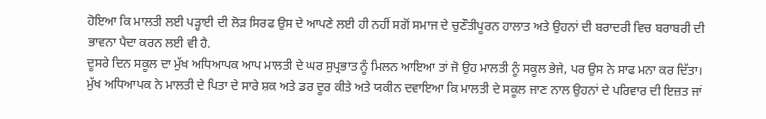ਹੋਇਆ ਕਿ ਮਾਲਤੀ ਲਈ ਪੜ੍ਹਾਈ ਦੀ ਲੋੜ ਸਿਰਫ ਉਸ ਦੇ ਆਪਣੇ ਲਈ ਹੀ ਨਹੀਂ ਸਗੋਂ ਸਮਾਜ ਦੇ ਚੁਣੌਤੀਪੂਰਨ ਹਾਲਾਤ ਅਤੇ ਉਹਨਾਂ ਦੀ ਬਰਾਦਰੀ ਵਿਚ ਬਰਾਬਰੀ ਦੀ ਭਾਵਨਾ ਪੈਦਾ ਕਰਨ ਲਈ ਵੀ ਹੈ.
ਦੂਸਰੇ ਦਿਨ ਸਕੂਲ ਦਾ ਮੁੱਖ ਅਧਿਆਪਕ ਆਪ ਮਾਲਤੀ ਦੇ ਘਰ ਸੁਪ੍ਰਭਾਤ ਨੂੰ ਮਿਲਨ ਆਇਆ ਤਾਂ ਜੋ ਉਹ ਮਾਲਤੀ ਨੂੰ ਸਕੂਲ ਭੇਜੇ, ਪਰ ਉਸ ਨੇ ਸਾਫ ਮਨਾ ਕਰ ਦਿੱਤਾ। ਮੁੱਖ ਅਧਿਆਪਕ ਨੇ ਮਾਲਤੀ ਦੇ ਪਿਤਾ ਦੇ ਸਾਰੇ ਸ਼ਕ ਅਤੇ ਡਰ ਦੂਰ ਕੀਤੇ ਅਤੇ ਯਕੀਨ ਦਵਾਇਆ ਕਿ ਮਾਲਤੀ ਦੇ ਸਕੂਲ ਜਾਣ ਨਾਲ ਉਹਨਾਂ ਦੇ ਪਰਿਵਾਰ ਦੀ ਇਜ਼ਤ ਜਾਂ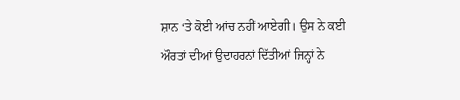ਸ਼ਾਨ ‘ਤੇ ਕੋਈ ਆਂਚ ਨਹੀਂ ਆਏਗੀ। ਉਸ ਨੇ ਕਈ ਔਰਤਾਂ ਦੀਆਂ ਉਦਾਹਰਨਾਂ ਦਿੱਤੀਆਂ ਜਿਨ੍ਹਾਂ ਨੇ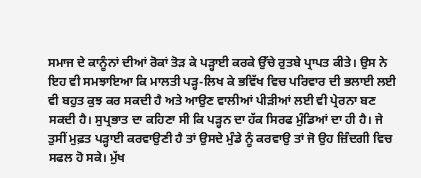ਸਮਾਜ ਦੇ ਕਾਨੂੰਨਾਂ ਦੀਆਂ ਰੋਕਾਂ ਤੋੜ ਕੇ ਪੜ੍ਹਾਈ ਕਰਕੇ ਉੱਚੇ ਰੁਤਬੇ ਪ੍ਰਾਪਤ ਕੀਤੇ। ਉਸ ਨੇ ਇਹ ਵੀ ਸਮਝਾਇਆ ਕਿ ਮਾਲਤੀ ਪੜ੍ਹ-ਲਿਖ ਕੇ ਭਵਿੱਖ ਵਿਚ ਪਰਿਵਾਰ ਦੀ ਭਲਾਈ ਲਈ ਵੀ ਬਹੁਤ ਕੁਝ ਕਰ ਸਕਦੀ ਹੈ ਅਤੇ ਆਉਣ ਵਾਲੀਆਂ ਪੀੜੀਆਂ ਲਈ ਵੀ ਪ੍ਰੇਰਨਾ ਬਣ ਸਕਦੀ ਹੈ। ਸੁਪ੍ਰਭਾਤ ਦਾ ਕਹਿਣਾ ਸੀ ਕਿ ਪੜ੍ਹਨ ਦਾ ਹੱਕ ਸਿਰਫ ਮੁੰਡਿਆਂ ਦਾ ਹੀ ਹੈ। ਜੇ ਤੁਸੀਂ ਮੁਫ਼ਤ ਪੜ੍ਹਾਈ ਕਰਵਾਉਣੀ ਹੈ ਤਾਂ ਉਸਦੇ ਮੁੰਡੇ ਨੂੰ ਕਰਵਾਉ ਤਾਂ ਜੋ ਉਹ ਜ਼ਿੰਦਗੀ ਵਿਚ ਸਫਲ ਹੋ ਸਕੇ। ਮੁੱਖ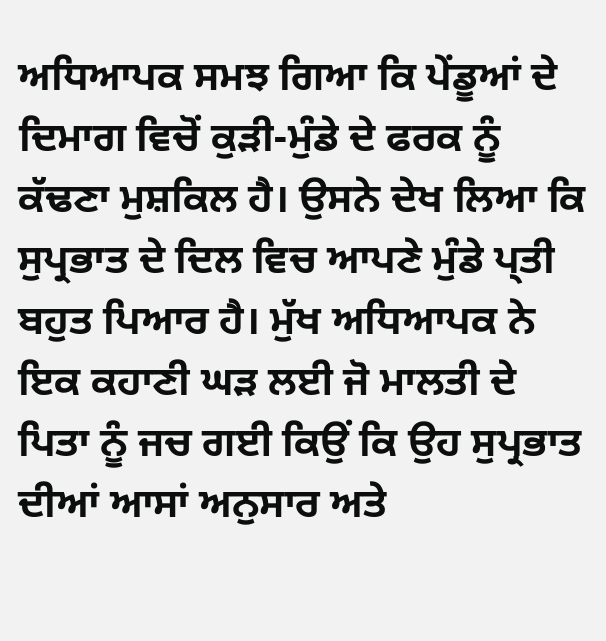ਅਧਿਆਪਕ ਸਮਝ ਗਿਆ ਕਿ ਪੇਂਡੂਆਂ ਦੇ ਦਿਮਾਗ ਵਿਚੋਂ ਕੁੜੀ-ਮੁੰਡੇ ਦੇ ਫਰਕ ਨੂੰ ਕੱਢਣਾ ਮੁਸ਼ਕਿਲ ਹੈ। ਉਸਨੇ ਦੇਖ ਲਿਆ ਕਿ ਸੁਪ੍ਰਭਾਤ ਦੇ ਦਿਲ ਵਿਚ ਆਪਣੇ ਮੁੰਡੇ ਪ੍ਤੀ ਬਹੁਤ ਪਿਆਰ ਹੈ। ਮੁੱਖ ਅਧਿਆਪਕ ਨੇ ਇਕ ਕਹਾਣੀ ਘੜ ਲਈ ਜੋ ਮਾਲਤੀ ਦੇ ਪਿਤਾ ਨੂੰ ਜਚ ਗਈ ਕਿਉਂ ਕਿ ਉਹ ਸੁਪ੍ਰਭਾਤ ਦੀਆਂ ਆਸਾਂ ਅਨੁਸਾਰ ਅਤੇ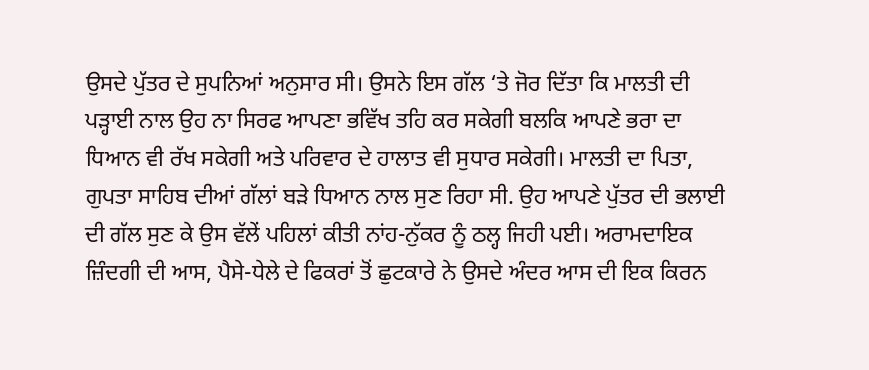ਉਸਦੇ ਪੁੱਤਰ ਦੇ ਸੁਪਨਿਆਂ ਅਨੁਸਾਰ ਸੀ। ਉਸਨੇ ਇਸ ਗੱਲ ‘ਤੇ ਜੋਰ ਦਿੱਤਾ ਕਿ ਮਾਲਤੀ ਦੀ ਪੜ੍ਹਾਈ ਨਾਲ ਉਹ ਨਾ ਸਿਰਫ ਆਪਣਾ ਭਵਿੱਖ ਤਹਿ ਕਰ ਸਕੇਗੀ ਬਲਕਿ ਆਪਣੇ ਭਰਾ ਦਾ ਧਿਆਨ ਵੀ ਰੱਖ ਸਕੇਗੀ ਅਤੇ ਪਰਿਵਾਰ ਦੇ ਹਾਲਾਤ ਵੀ ਸੁਧਾਰ ਸਕੇਗੀ। ਮਾਲਤੀ ਦਾ ਪਿਤਾ, ਗੁਪਤਾ ਸਾਹਿਬ ਦੀਆਂ ਗੱਲਾਂ ਬੜੇ ਧਿਆਨ ਨਾਲ ਸੁਣ ਰਿਹਾ ਸੀ. ਉਹ ਆਪਣੇ ਪੁੱਤਰ ਦੀ ਭਲਾਈ ਦੀ ਗੱਲ ਸੁਣ ਕੇ ਉਸ ਵੱਲੇਂ ਪਹਿਲਾਂ ਕੀਤੀ ਨਾਂਹ-ਨੁੱਕਰ ਨੂੰ ਠਲ੍ਹ ਜਿਹੀ ਪਈ। ਅਰਾਮਦਾਇਕ ਜ਼ਿੰਦਗੀ ਦੀ ਆਸ, ਪੈਸੇ-ਧੇਲੇ ਦੇ ਫਿਕਰਾਂ ਤੋਂ ਛੁਟਕਾਰੇ ਨੇ ਉਸਦੇ ਅੰਦਰ ਆਸ ਦੀ ਇਕ ਕਿਰਨ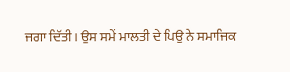ਜਗਾ ਦਿੱਤੀ। ਉਸ ਸਮੇਂ ਮਾਲਤੀ ਦੇ ਪਿਉ ਨੇ ਸਮਾਜਿਕ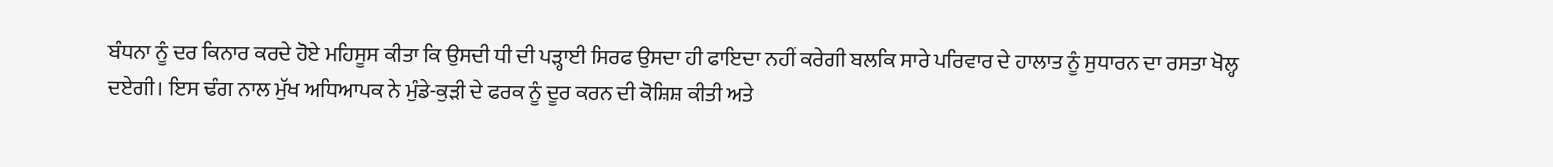ਬੰਧਨਾ ਨੂੰ ਦਰ ਕਿਨਾਰ ਕਰਦੇ ਹੋਏ ਮਹਿਸੂਸ ਕੀਤਾ ਕਿ ਉਸਦੀ ਧੀ ਦੀ ਪੜ੍ਹਾਈ ਸਿਰਫ ਉਸਦਾ ਹੀ ਫਾਇਦਾ ਨਹੀਂ ਕਰੇਗੀ ਬਲਕਿ ਸਾਰੇ ਪਰਿਵਾਰ ਦੇ ਹਾਲਾਤ ਨੂੰ ਸੁਧਾਰਨ ਦਾ ਰਸਤਾ ਖੋਲ੍ਹ ਦਏਗੀ। ਇਸ ਢੰਗ ਨਾਲ ਮੁੱਖ ਅਧਿਆਪਕ ਨੇ ਮੁੰਡੇ-ਕੁੜੀ ਦੇ ਫਰਕ ਨੂੰ ਦੂਰ ਕਰਨ ਦੀ ਕੋਸ਼ਿਸ਼ ਕੀਤੀ ਅਤੇ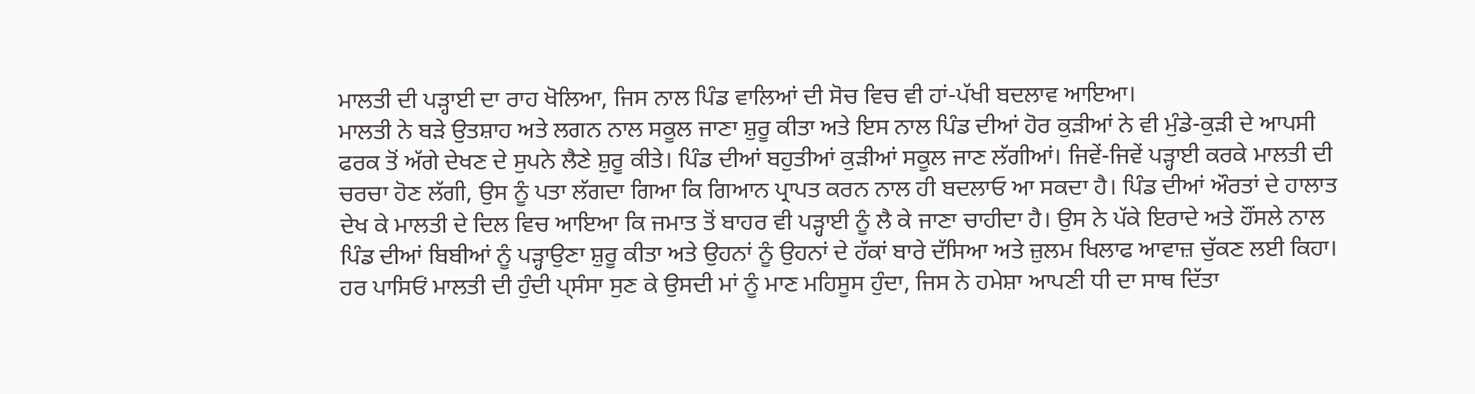ਮਾਲਤੀ ਦੀ ਪੜ੍ਹਾਈ ਦਾ ਰਾਹ ਖੋਲਿਆ, ਜਿਸ ਨਾਲ ਪਿੰਡ ਵਾਲਿਆਂ ਦੀ ਸੋਚ ਵਿਚ ਵੀ ਹਾਂ-ਪੱਖੀ ਬਦਲਾਵ ਆਇਆ।
ਮਾਲਤੀ ਨੇ ਬੜੇ ਉਤਸ਼ਾਹ ਅਤੇ ਲਗਨ ਨਾਲ ਸਕੂਲ ਜਾਣਾ ਸ਼ੁਰੂ ਕੀਤਾ ਅਤੇ ਇਸ ਨਾਲ ਪਿੰਡ ਦੀਆਂ ਹੋਰ ਕੁੜੀਆਂ ਨੇ ਵੀ ਮੁੰਡੇ-ਕੁੜੀ ਦੇ ਆਪਸੀ ਫਰਕ ਤੋਂ ਅੱਗੇ ਦੇਖਣ ਦੇ ਸੁਪਨੇ ਲੈਣੇ ਸ਼ੁਰੂ ਕੀਤੇ। ਪਿੰਡ ਦੀਆਂ ਬਹੁਤੀਆਂ ਕੁੜੀਆਂ ਸਕੂਲ ਜਾਣ ਲੱਗੀਆਂ। ਜਿਵੇਂ-ਜਿਵੇਂ ਪੜ੍ਹਾਈ ਕਰਕੇ ਮਾਲਤੀ ਦੀ ਚਰਚਾ ਹੋਣ ਲੱਗੀ, ਉਸ ਨੂੰ ਪਤਾ ਲੱਗਦਾ ਗਿਆ ਕਿ ਗਿਆਨ ਪ੍ਰਾਪਤ ਕਰਨ ਨਾਲ ਹੀ ਬਦਲਾਓ ਆ ਸਕਦਾ ਹੈ। ਪਿੰਡ ਦੀਆਂ ਔਰਤਾਂ ਦੇ ਹਾਲਾਤ ਦੇਖ ਕੇ ਮਾਲਤੀ ਦੇ ਦਿਲ ਵਿਚ ਆਇਆ ਕਿ ਜਮਾਤ ਤੋਂ ਬਾਹਰ ਵੀ ਪੜ੍ਹਾਈ ਨੂੰ ਲੈ ਕੇ ਜਾਣਾ ਚਾਹੀਦਾ ਹੈ। ਉਸ ਨੇ ਪੱਕੇ ਇਰਾਦੇ ਅਤੇ ਹੌਂਸਲੇ ਨਾਲ ਪਿੰਡ ਦੀਆਂ ਬਿਬੀਆਂ ਨੂੰ ਪੜ੍ਹਾਉਣਾ ਸ਼ੁਰੂ ਕੀਤਾ ਅਤੇ ਉਹਨਾਂ ਨੂੰ ਉਹਨਾਂ ਦੇ ਹੱਕਾਂ ਬਾਰੇ ਦੱਸਿਆ ਅਤੇ ਜ਼ੁਲਮ ਖਿਲਾਫ ਆਵਾਜ਼ ਚੁੱਕਣ ਲਈ ਕਿਹਾ। ਹਰ ਪਾਸਿਓਂ ਮਾਲਤੀ ਦੀ ਹੁੰਦੀ ਪ੍ਸੰਸਾ ਸੁਣ ਕੇ ਉਸਦੀ ਮਾਂ ਨੂੰ ਮਾਣ ਮਹਿਸੂਸ ਹੁੰਦਾ, ਜਿਸ ਨੇ ਹਮੇਸ਼ਾ ਆਪਣੀ ਧੀ ਦਾ ਸਾਥ ਦਿੱਤਾ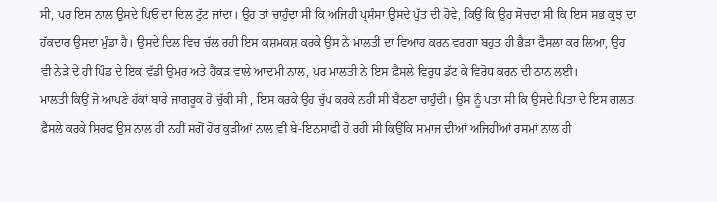ਸੀ, ਪਰ ਇਸ ਨਾਲ ਉਸਦੇ ਪਿਓ ਦਾ ਦਿਲ ਟੁੱਟ ਜਾਂਦਾ। ਉਹ ਤਾਂ ਚਾਹੁੰਦਾ ਸੀ ਕਿ ਅਜਿਹੀ ਪ੍ਸੰਸਾ ਉਸਦੇ ਪੁੱਤ ਦੀ ਹੋਵੇ, ਕਿਉਂ ਕਿ ਉਹ ਸੋਚਦਾ ਸੀ ਕਿ ਇਸ ਸਭ ਕੁਝ ਦਾ ਹੱਕਦਾਰ ਉਸਦਾ ਮੁੰਡਾ ਹੈ। ਉਸਦੇ ਦਿਲ ਵਿਚ ਚੱਲ ਰਹੀ ਇਸ ਕਸ਼ਮਕਸ਼ ਕਰਕੇ ਉਸ ਨੇ ਮਾਲਤੀ ਦਾ ਵਿਆਹ ਕਰਨ ਵਰਗਾ ਬਹੁਤ ਹੀ ਭੈੜਾ ਫੈਸਲਾ ਕਰ ਲਿਆ, ਉਹ ਵੀ ਨੇੜੇ ਦੇ ਹੀ ਪਿੰਡ ਦੇ ਇਕ ਵੱਡੀ ਉਮਰ ਅਤੇ ਹੈਂਕੜ ਵਾਲੇ ਆਦਮੀ ਨਾਲ, ਪਰ ਮਾਲਤੀ ਨੇ ਇਸ ਫ਼ੈਸਲੇ ਵਿਰੁਧ ਡੱਟ ਕੇ ਵਿਰੋਧ ਕਰਨ ਦੀ ਠਾਨ ਲਈ।
ਮਾਲਤੀ ਕਿਉਂ ਜੋ ਆਪਣੇ ਹੱਕਾਂ ਬਾਰੇ ਜਾਗਰੂਕ ਹੋ ਚੁੱਕੀ ਸੀ , ਇਸ ਕਰਕੇ ਉਹ ਚੁੱਪ ਕਰਕੇ ਨਹੀਂ ਸੀ ਬੈਠਣਾ ਚਾਹੁੰਦੀ। ਉਸ ਨੂੰ ਪਤਾ ਸੀ ਕਿ ਉਸਦੇ ਪਿਤਾ ਦੇ ਇਸ ਗਲਤ ਫੈਸਲੇ ਕਰਕੇ ਸਿਰਫ ਉਸ ਨਾਲ ਹੀ ਨਹੀਂ ਸਗੋਂ ਹੋਰ ਕੁੜੀਆਂ ਨਾਲ ਵੀ ਬੇ-ਇਨਸਾਫੀ ਹੋ ਰਹੀ ਸੀ ਕਿਉਂਕਿ ਸਮਾਜ ਦੀਆਂ ਅਜਿਹੀਆਂ ਰਸਮਾਂ ਨਾਲ ਹੀ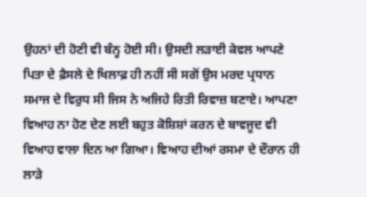ਉਹਨਾਂ ਦੀ ਹੋਣੀ ਵੀ ਬੰਨ੍ਹ ਹੋਈ ਸੀ। ਉਸਦੀ ਲੜਾਈ ਕੇਵਲ ਆਪਣੇ ਪਿਤਾ ਦੇ ਫ਼ੈਸਲੇ ਦੇ ਖਿਲਾਫ਼ ਹੀ ਨਹੀਂ ਸੀ ਸਗੋਂ ਉਸ ਮਰਦ ਪ੍ਰਧਾਨ ਸਮਾਜ ਦੇ ਵਿਰੁਧ ਸੀ ਜਿਸ ਨੇ ਅਜਿਹੇ ਰਿਤੀ ਰਿਵਾਜ਼ ਬਣਾਏ। ਆਪਣਾ ਵਿਆਹ ਨਾ ਹੋਣ ਦੇਣ ਲਈ ਬਹੁਤ ਕੋਸ਼ਿਸ਼ਾਂ ਕਰਨ ਦੇ ਬਾਵਜੂਦ ਵੀ ਵਿਆਹ ਵਾਲਾ ਦਿਨ ਆ ਗਿਆ। ਵਿਆਹ ਦੀਆਂ ਰਸਮਾ ਦੇ ਦੌਰਾਨ ਹੀ ਲਾੜੇ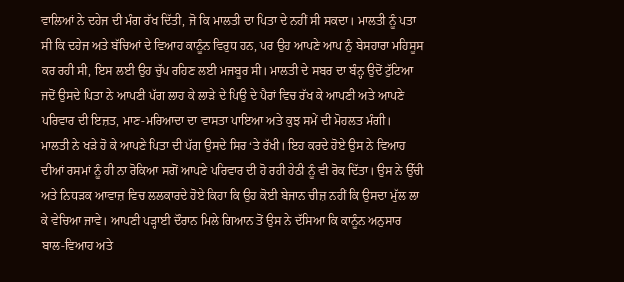ਵਾਲਿਆਂ ਨੇ ਦਹੇਜ ਦੀ ਮੰਗ ਰੱਖ ਦਿੱਤੀ, ਜੋ ਕਿ ਮਾਲਤੀ ਦਾ ਪਿਤਾ ਦੇ ਨਹੀਂ ਸੀ ਸਕਦਾ। ਮਾਲਤੀ ਨੂੰ ਪਤਾ ਸੀ ਕਿ ਦਹੇਜ ਅਤੇ ਬੱਚਿਆਂ ਦੇ ਵਿਆਹ ਕਾਨੂੰਨ ਵਿਰੁਧ ਹਨ, ਪਰ ਉਹ ਆਪਣੇ ਆਪ ਨੁੰ ਬੇਸਹਾਰਾ ਮਹਿਸੂਸ ਕਰ ਰਹੀ ਸੀ, ਇਸ ਲਈ ਉਹ ਚੁੱਪ ਰਹਿਣ ਲਈ ਮਜਬੂਰ ਸੀ। ਮਾਲਤੀ ਦੇ ਸਬਰ ਦਾ ਬੰਨ੍ਹ ਉਦੋਂ ਟੁੱਟਿਆ ਜਦੋਂ ਉਸਦੇ ਪਿਤਾ ਨੇ ਆਪਣੀ ਪੱਗ ਲਾਹ ਕੇ ਲਾੜੇ ਦੇ ਪਿਉ ਦੇ ਪੈਰਾਂ ਵਿਚ ਰੱਖ ਕੇ ਆਪਣੀ ਅਤੇ ਆਪਣੇ ਪਰਿਵਾਰ ਦੀ ਇਜ਼ਤ, ਮਾਣ-ਮਰਿਆਦਾ ਦਾ ਵਾਸਤਾ ਪਾਇਆ ਅਤੇ ਕੁਝ ਸਮੇਂ ਦੀ ਮੋਹਲਤ ਮੰਗੀ।
ਮਾਲਤੀ ਨੇ ਖੜੇ ਹੋ ਕੇ ਆਪਣੇ ਪਿਤਾ ਦੀ ਪੱਗ ਉਸਦੇ ਸਿਰ ‘ਤੇ ਰੱਖੀ। ਇਹ ਕਰਦੇ ਹੋਏ ਉਸ ਨੇ ਵਿਆਹ ਦੀਆਂ ਰਸਮਾਂ ਨੂੰ ਹੀ ਨਾ ਰੋਕਿਆ ਸਗੋਂ ਆਪਣੇ ਪਰਿਵਾਰ ਦੀ ਹੋ ਰਹੀ ਹੇਠੀ ਨੂੰ ਵੀ ਰੋਕ ਦਿੱਤਾ। ਉਸ ਨੇ ਉੱਚੀ ਅਤੇ ਨਿਧੜਕ ਆਵਾਜ਼ ਵਿਚ ਲਲਕਾਰਦੇ ਹੋਏ ਕਿਹਾ ਕਿ ਉਹ ਕੋਈ ਬੇਜਾਨ ਚੀਜ਼ ਨਹੀਂ ਕਿ ਉਸਦਾ ਮੁੱਲ ਲਾ ਕੇ ਵੇਚਿਆ ਜਾਵੇ। ਆਪਣੀ ਪੜ੍ਹਾਈ ਦੌਰਾਨ ਮਿਲੇ ਗਿਆਨ ਤੋਂ ਉਸ ਨੇ ਦੱਸਿਆ ਕਿ ਕਾਨੂੰਨ ਅਨੁਸਾਰ ਬਾਲ-ਵਿਆਹ ਅਤੇ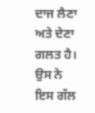ਦਾਜ ਲੈਣਾ ਅਤੇ ਦੇਣਾ ਗਲਤ ਹੈ। ਉਸ ਨੇ ਇਸ ਗੱਲ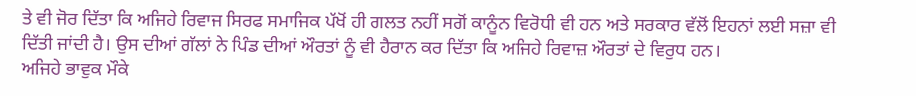ਤੇ ਵੀ ਜੋਰ ਦਿੱਤਾ ਕਿ ਅਜਿਹੇ ਰਿਵਾਜ ਸਿਰਫ ਸਮਾਜਿਕ ਪੱਖੋਂ ਹੀ ਗਲਤ ਨਹੀਂ ਸਗੋਂ ਕਾਨੂੰਨ ਵਿਰੋਧੀ ਵੀ ਹਨ ਅਤੇ ਸਰਕਾਰ ਵੱਲੋਂ ਇਹਨਾਂ ਲਈ ਸਜ਼ਾ ਵੀ ਦਿੱਤੀ ਜਾਂਦੀ ਹੈ। ਉਸ ਦੀਆਂ ਗੱਲਾਂ ਨੇ ਪਿੰਡ ਦੀਆਂ ਔਰਤਾਂ ਨੂੰ ਵੀ ਹੈਰਾਨ ਕਰ ਦਿੱਤਾ ਕਿ ਅਜਿਹੇ ਰਿਵਾਜ਼ ਔਰਤਾਂ ਦੇ ਵਿਰੁਧ ਹਨ।
ਅਜਿਹੇ ਭਾਵੁਕ ਮੌਕੇ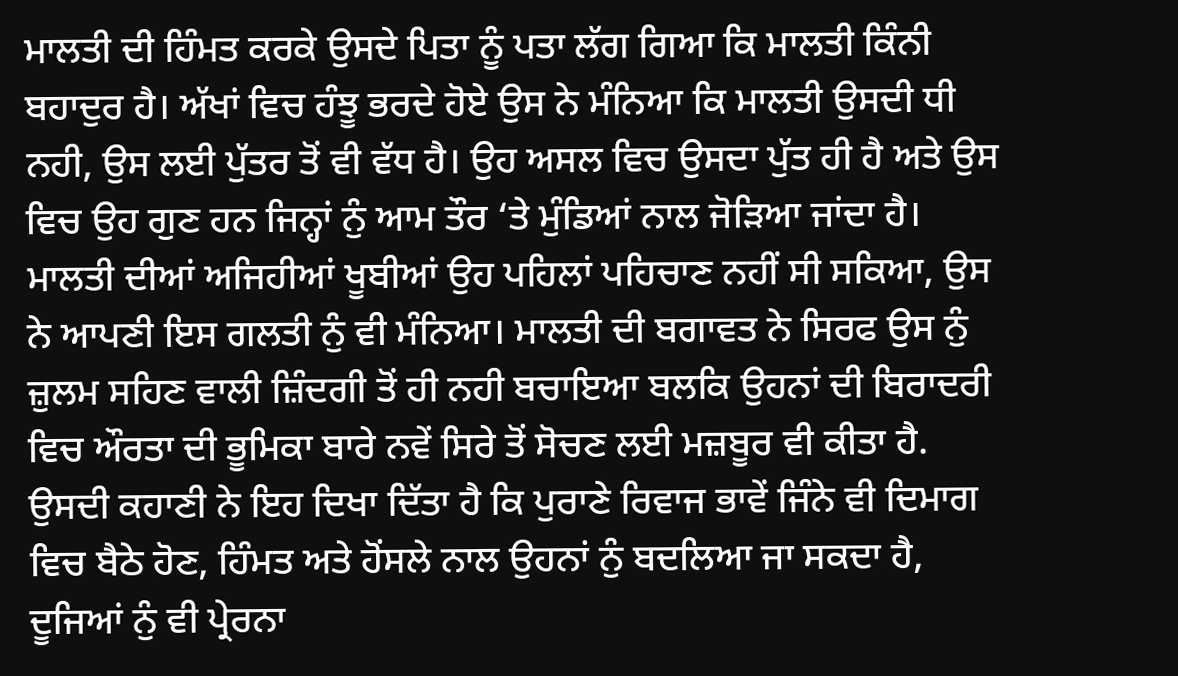ਮਾਲਤੀ ਦੀ ਹਿੰਮਤ ਕਰਕੇ ਉਸਦੇ ਪਿਤਾ ਨੂੰ ਪਤਾ ਲੱਗ ਗਿਆ ਕਿ ਮਾਲਤੀ ਕਿੰਨੀ ਬਹਾਦੁਰ ਹੈ। ਅੱਖਾਂ ਵਿਚ ਹੰਝੂ ਭਰਦੇ ਹੋਏ ਉਸ ਨੇ ਮੰਨਿਆ ਕਿ ਮਾਲਤੀ ਉਸਦੀ ਧੀ ਨਹੀ, ਉਸ ਲਈ ਪੁੱਤਰ ਤੋਂ ਵੀ ਵੱਧ ਹੈ। ਉਹ ਅਸਲ ਵਿਚ ਉਸਦਾ ਪੁੱਤ ਹੀ ਹੈ ਅਤੇ ਉਸ ਵਿਚ ਉਹ ਗੁਣ ਹਨ ਜਿਨ੍ਹਾਂ ਨੁੰ ਆਮ ਤੌਰ ‘ਤੇ ਮੁੰਡਿਆਂ ਨਾਲ ਜੋੜਿਆ ਜਾਂਦਾ ਹੈ। ਮਾਲਤੀ ਦੀਆਂ ਅਜਿਹੀਆਂ ਖੂਬੀਆਂ ਉਹ ਪਹਿਲਾਂ ਪਹਿਚਾਣ ਨਹੀਂ ਸੀ ਸਕਿਆ, ਉਸ ਨੇ ਆਪਣੀ ਇਸ ਗਲਤੀ ਨੁੰ ਵੀ ਮੰਨਿਆ। ਮਾਲਤੀ ਦੀ ਬਗਾਵਤ ਨੇ ਸਿਰਫ ਉਸ ਨੁੰ ਜ਼ੁਲਮ ਸਹਿਣ ਵਾਲੀ ਜ਼ਿੰਦਗੀ ਤੋਂ ਹੀ ਨਹੀ ਬਚਾਇਆ ਬਲਕਿ ਉਹਨਾਂ ਦੀ ਬਿਰਾਦਰੀ ਵਿਚ ਔਰਤਾ ਦੀ ਭੂਮਿਕਾ ਬਾਰੇ ਨਵੇਂ ਸਿਰੇ ਤੋਂ ਸੋਚਣ ਲਈ ਮਜ਼ਬੂਰ ਵੀ ਕੀਤਾ ਹੈ. ਉਸਦੀ ਕਹਾਣੀ ਨੇ ਇਹ ਦਿਖਾ ਦਿੱਤਾ ਹੈ ਕਿ ਪੁਰਾਣੇ ਰਿਵਾਜ ਭਾਵੇਂ ਜਿੰਨੇ ਵੀ ਦਿਮਾਗ ਵਿਚ ਬੈਠੇ ਹੋਣ, ਹਿੰਮਤ ਅਤੇ ਹੋਂਸਲੇ ਨਾਲ ਉਹਨਾਂ ਨੁੰ ਬਦਲਿਆ ਜਾ ਸਕਦਾ ਹੈ, ਦੂਜਿਆਂ ਨੁੰ ਵੀ ਪ੍ਰੇਰਨਾ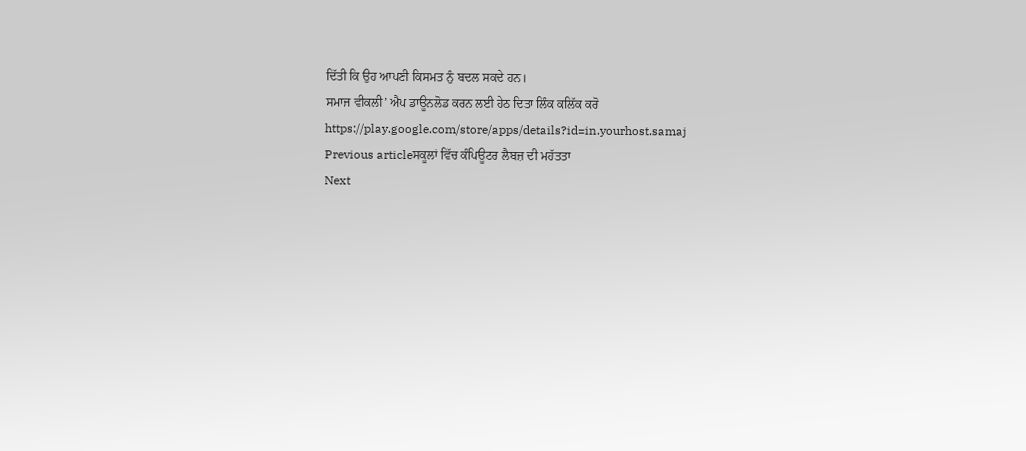ਦਿੱਤੀ ਕਿ ਉਹ ਆਪਣੀ ਕਿਸਮਤ ਨੁੰ ਬਦਲ ਸਕਦੇ ਹਨ।
ਸਮਾਜ ਵੀਕਲੀ’ ਐਪ ਡਾਊਨਲੋਡ ਕਰਨ ਲਈ ਹੇਠ ਦਿਤਾ ਲਿੰਕ ਕਲਿੱਕ ਕਰੋ
https://play.google.com/store/apps/details?id=in.yourhost.samaj
Previous articleਸਕੂਲਾਂ ਵਿੱਚ ਕੰਪਿਊਟਰ ਲੈਬਜ਼ ਦੀ ਮਹੱਤਤਾ
Next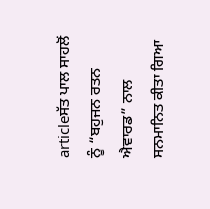articleਸੱਤ ਪਾਲ ਸਾਹਲੋਂ ਨੂੰ “ਬਹੁਜਨ ਰਤਨ ਐਵਾਰਡ” ਨਾਲ ਸਨਮਾਨਿਤ ਕੀਤਾ ਗਿਆ